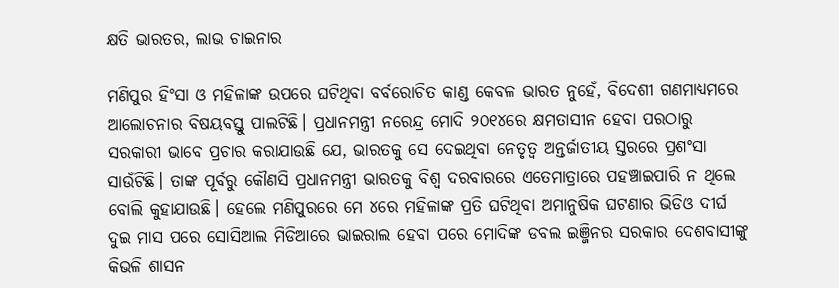କ୍ଷତି ଭାରତର, ଲାଭ ଚାଇନାର

ମଣିପୁର ହିଂସା ଓ ମହିଳାଙ୍କ ଉପରେ ଘଟିଥିବା ବର୍ବରୋଚିତ କାଣ୍ଡ କେବଳ ଭାରତ ନୁହେଁ, ବିଦେଶୀ ଗଣମାଧ୍ୟମରେ ଆଲୋଚନାର ବିଷୟବସ୍ତୁ ପାଲଟିଛି। ପ୍ରଧାନମନ୍ତ୍ରୀ ନରେନ୍ଦ୍ର ମୋଦି ୨୦୧୪ରେ କ୍ଷମତାସୀନ ହେବା ପରଠାରୁ ସରକାରୀ ଭାବେ ପ୍ରଚାର କରାଯାଉଛି ଯେ, ଭାରତକୁ ସେ ଦେଇଥିବା ନେତୃତ୍ୱ ଅନ୍ତର୍ଜାତୀୟ ସ୍ତରରେ ପ୍ରଶଂସା ସାଉଁଟିଛି। ତାଙ୍କ ପୂର୍ବରୁ କୌଣସି ପ୍ରଧାନମନ୍ତ୍ରୀ ଭାରତକୁ ବିଶ୍ୱ ଦରବାରରେ ଏତେମାତ୍ରାରେ ପହଞ୍ଚାଇପାରି ନ ଥିଲେ ବୋଲି କୁହାଯାଉଛି। ହେଲେ ମଣିପୁରରେ ମେ ୪ରେ ମହିଳାଙ୍କ ପ୍ରତି ଘଟିଥିବା ଅମାନୁଷିକ ଘଟଣାର ଭିଡିଓ ଦୀର୍ଘ ଦୁଇ ମାସ ପରେ ସୋସିଆଲ ମିଡିଆରେ ଭାଇରାଲ ହେବା ପରେ ମୋଦିଙ୍କ ଡବଲ ଇଞ୍ଜିନର ସରକାର ଦେଶବାସୀଙ୍କୁ କିଭଳି ଶାସନ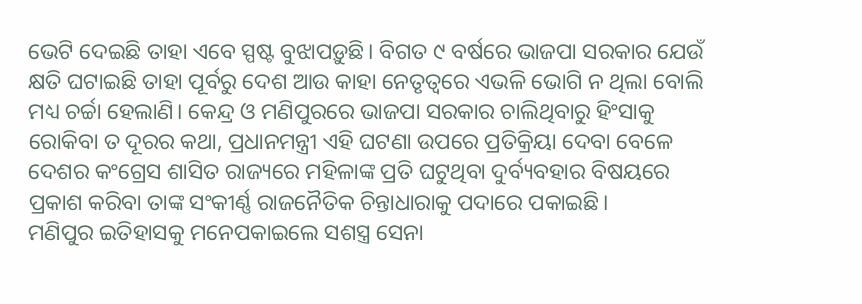ଭେଟି ଦେଇଛି ତାହା ଏବେ ସ୍ପଷ୍ଟ ବୁଝାପଡ଼ୁଛି। ବିଗତ ୯ ବର୍ଷରେ ଭାଜପା ସରକାର ଯେଉଁ କ୍ଷତି ଘଟାଇଛି ତାହା ପୂର୍ବରୁ ଦେଶ ଆଉ କାହା ନେତୃତ୍ୱରେ ଏଭଳି ଭୋଗି ନ ଥିଲା ବୋଲି ମଧ୍ୟ ଚର୍ଚ୍ଚା ହେଲାଣି। କେନ୍ଦ୍ର ଓ ମଣିପୁରରେ ଭାଜପା ସରକାର ଚାଲିଥିବାରୁ ହିଂସାକୁ ରୋକିବା ତ ଦୂରର କଥା, ପ୍ରଧାନମନ୍ତ୍ରୀ ଏହି ଘଟଣା ଉପରେ ପ୍ରତିକ୍ରିୟା ଦେବା ବେଳେ ଦେଶର କଂଗ୍ରେସ ଶାସିତ ରାଜ୍ୟରେ ମହିଳାଙ୍କ ପ୍ରତି ଘଟୁଥିବା ଦୁର୍ବ୍ୟବହାର ବିଷୟରେ ପ୍ରକାଶ କରିବା ତାଙ୍କ ସଂକୀର୍ଣ୍ଣ ରାଜନୈତିକ ଚିନ୍ତାଧାରାକୁ ପଦାରେ ପକାଇଛି।
ମଣିପୁର ଇତିହାସକୁ ମନେପକାଇଲେ ସଶସ୍ତ୍ର ସେନା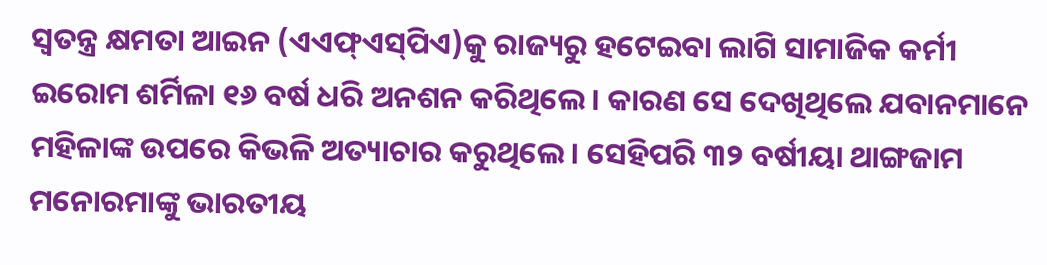ସ୍ବତନ୍ତ୍ର କ୍ଷମତା ଆଇନ (ଏଏଫ୍‌ଏସ୍‌ପିଏ)କୁ ରାଜ୍ୟରୁ ହଟେଇବା ଲାଗି ସାମାଜିକ କର୍ମୀ ଇରୋମ ଶର୍ମିଳା ୧୬ ବର୍ଷ ଧରି ଅନଶନ କରିଥିଲେ। କାରଣ ସେ ଦେଖିଥିଲେ ଯବାନମାନେ ମହିଳାଙ୍କ ଉପରେ କିଭଳି ଅତ୍ୟାଚାର କରୁଥିଲେ। ସେହିପରି ୩୨ ବର୍ଷୀୟା ଥାଙ୍ଗଜାମ ମନୋରମାଙ୍କୁ ଭାରତୀୟ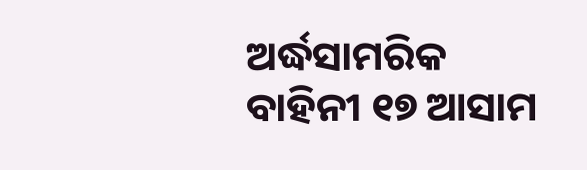ଅର୍ଦ୍ଧସାମରିକ ବାହିନୀ ୧୭ ଆସାମ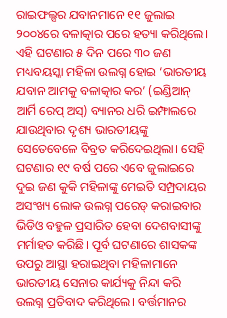ରାଇଫଲ୍ସର ଯବାନମାନେ ୧୧ ଜୁଲାଇ ୨୦୦୪ରେ ବଳାତ୍କାର ପରେ ହତ୍ୟା କରିଥିଲେ। ଏହି ଘଟଣାର ୫ ଦିନ ପରେ ୩୦ ଜଣ ମଧ୍ୟବୟସ୍କା ମହିଳା ଉଲଗ୍ନ ହୋଇ ‘ଭାରତୀୟ ଯବାନ ଆମକୁ ବଳାତ୍କାର କର’ (ଇଣ୍ଡିଆନ୍‌ ଆର୍ମି ରେପ୍‌ ଅସ୍‌) ବ୍ୟାନର ଧରି ଇମ୍ଫାଲରେ ଯାଉଥିବାର ଦୃଶ୍ୟ ଭାରତୀୟଙ୍କୁ ସେତେବେଳେ ବିବ୍ରତ କରିଦେଇଥିଲା। ସେହି ଘଟଣାର ୧୯ ବର୍ଷ ପରେ ଏବେ ଜୁଲାଇରେ ଦୁଇ ଜଣ କୁକି ମହିଳାଙ୍କୁ ମେଇତି ସମ୍ପ୍ରଦାୟର ଅସଂଖ୍ୟ ଲୋକ ଉଲଗ୍ନ ପରେଡ୍‌ କରାଇବାର ଭିଡିଓ ବହୁଳ ପ୍ରସାରିତ ହେବା ଦେଶବାସୀଙ୍କୁ ମର୍ମାହତ କରିଛି। ପୂର୍ବ ଘଟଣାରେ ଶାସକଙ୍କ ଉପରୁ ଆସ୍ଥା ହରାଇଥିବା ମହିଳାମାନେ ଭାରତୀୟ ସେନାର କାର୍ଯ୍ୟକୁ ନିନ୍ଦା କରି ଉଲଗ୍ନ ପ୍ରତିବାଦ କରିଥିଲେ। ବର୍ତ୍ତମାନର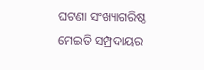ଘଟଣା ସଂଖ୍ୟାଗରିଷ୍ଠ ମେଇତି ସମ୍ପ୍ରଦାୟର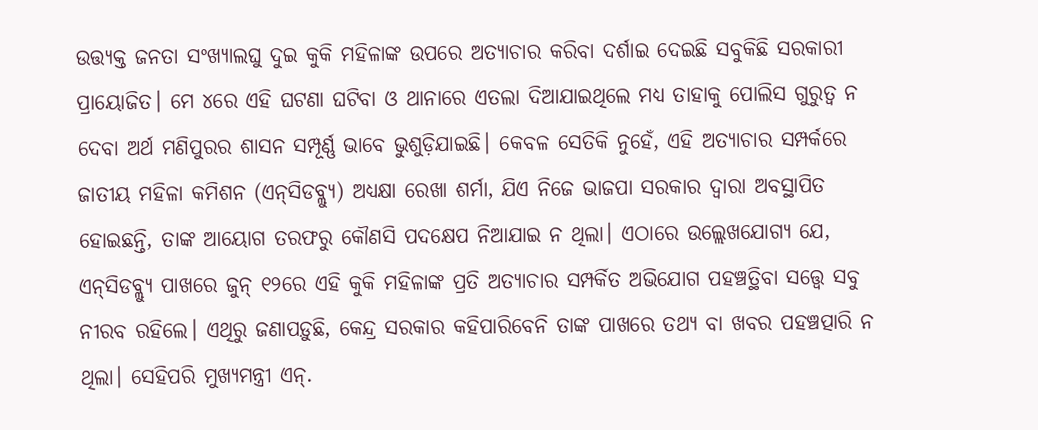ଉତ୍ତ୍ୟକ୍ତ ଜନତା ସଂଖ୍ୟାଲଘୁ ଦୁଇ କୁକି ମହିଳାଙ୍କ ଉପରେ ଅତ୍ୟାଚାର କରିବା ଦର୍ଶାଇ ଦେଇଛି ସବୁକିଛି ସରକାରୀ ପ୍ରାୟୋଜିତ। ମେ ୪ରେ ଏହି ଘଟଣା ଘଟିବା ଓ ଥାନାରେ ଏତଲା ଦିଆଯାଇଥିଲେ ମଧ୍ୟ ତାହାକୁ ପୋଲିସ ଗୁରୁତ୍ୱ ନ ଦେବା ଅର୍ଥ ମଣିପୁରର ଶାସନ ସମ୍ପୂର୍ଣ୍ଣ ଭାବେ ଭୁଶୁଡ଼ିଯାଇଛି। କେବଳ ସେତିକି ନୁହେଁ, ଏହି ଅତ୍ୟାଚାର ସମ୍ପର୍କରେ ଜାତୀୟ ମହିଳା କମିଶନ (ଏନ୍‌ସିଡବ୍ଲ୍ୟୁ) ଅଧ୍ୟକ୍ଷା ରେଖା ଶର୍ମା, ଯିଏ ନିଜେ ଭାଜପା ସରକାର ଦ୍ୱାରା ଅବସ୍ଥାପିତ ହୋଇଛନ୍ତି, ତାଙ୍କ ଆୟୋଗ ତରଫରୁ କୌଣସି ପଦକ୍ଷେପ ନିଆଯାଇ ନ ଥିଲା। ଏଠାରେ ଉଲ୍ଲେଖଯୋଗ୍ୟ ଯେ, ଏନ୍‌ସିଡବ୍ଲ୍ୟୁ ପାଖରେ ଜୁନ୍‌ ୧୨ରେ ଏହି କୁକି ମହିଳାଙ୍କ ପ୍ରତି ଅତ୍ୟାଚାର ସମ୍ପର୍କିତ ଅଭିଯୋଗ ପହଞ୍ଚତ୍ଥିବା ସତ୍ତ୍ୱେ ସବୁ ନୀରବ ରହିଲେ। ଏଥିରୁ ଜଣାପଡ଼ୁଛି, କେନ୍ଦ୍ର ସରକାର କହିପାରିବେନି ତାଙ୍କ ପାଖରେ ତଥ୍ୟ ବା ଖବର ପହଞ୍ଚତ୍ପାରି ନ ଥିଲା। ସେହିପରି ମୁଖ୍ୟମନ୍ତ୍ରୀ ଏନ୍‌.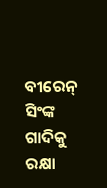ବୀରେନ୍‌ ସିଂଙ୍କ ଗାଦିକୁ ରକ୍ଷା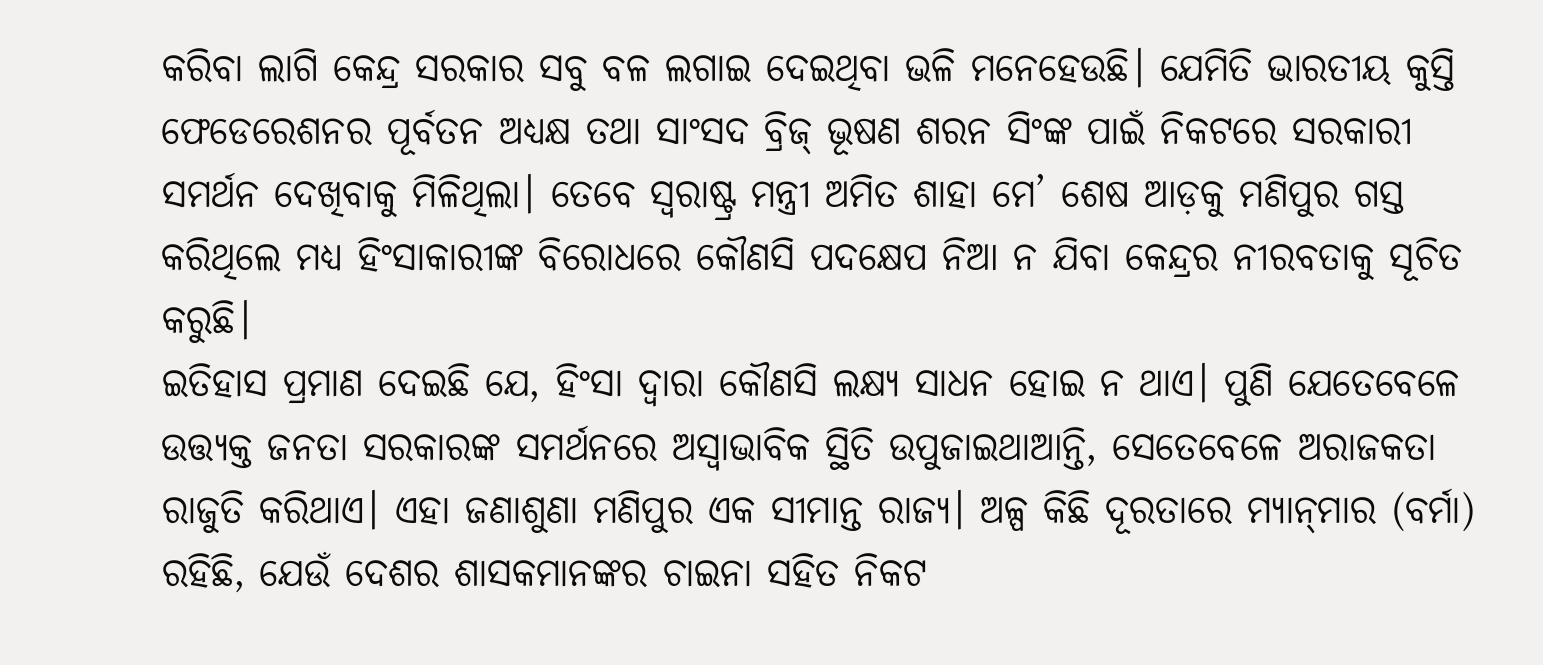କରିବା ଲାଗି କେନ୍ଦ୍ର ସରକାର ସବୁ ବଳ ଲଗାଇ ଦେଇଥିବା ଭଳି ମନେହେଉଛି। ଯେମିତି ଭାରତୀୟ କୁସ୍ତି ଫେଡେରେଶନର ପୂର୍ବତନ ଅଧ୍ୟକ୍ଷ ତଥା ସାଂସଦ ବ୍ରିଜ୍‌ ଭୂଷଣ ଶରନ ସିଂଙ୍କ ପାଇଁ ନିକଟରେ ସରକାରୀ ସମର୍ଥନ ଦେଖିବାକୁ ମିଳିଥିଲା। ତେବେ ସ୍ବରାଷ୍ଟ୍ର ମନ୍ତ୍ରୀ ଅମିତ ଶାହା ମେ’ ଶେଷ ଆଡ଼କୁ ମଣିପୁର ଗସ୍ତ କରିଥିଲେ ମଧ୍ୟ ହିଂସାକାରୀଙ୍କ ବିରୋଧରେ କୌଣସି ପଦକ୍ଷେପ ନିଆ ନ ଯିବା କେନ୍ଦ୍ରର ନୀରବତାକୁ ସୂଚିତ କରୁଛି।
ଇତିହାସ ପ୍ରମାଣ ଦେଇଛି ଯେ, ହିଂସା ଦ୍ୱାରା କୌଣସି ଲକ୍ଷ୍ୟ ସାଧନ ହୋଇ ନ ଥାଏ। ପୁଣି ଯେତେବେଳେ ଉତ୍ତ୍ୟକ୍ତ ଜନତା ସରକାରଙ୍କ ସମର୍ଥନରେ ଅସ୍ବାଭାବିକ ସ୍ଥିତି ଉପୁଜାଇଥାଆନ୍ତି, ସେତେବେଳେ ଅରାଜକତା ରାଜୁତି କରିଥାଏ। ଏହା ଜଣାଶୁଣା ମଣିପୁର ଏକ ସୀମାନ୍ତ ରାଜ୍ୟ। ଅଳ୍ପ କିଛି ଦୂରତାରେ ମ୍ୟାନ୍‌ମାର (ବର୍ମା) ରହିଛି, ଯେଉଁ ଦେଶର ଶାସକମାନଙ୍କର ଚାଇନା ସହିତ ନିକଟ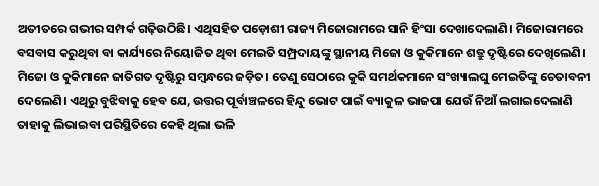ଅତୀତରେ ଗଭୀର ସମ୍ପର୍କ ଗଢ଼ିଉଠିଛି। ଏଥିସହିତ ପଡ଼ୋଶୀ ରାଜ୍ୟ ମିଜୋରାମରେ ସାନି ହିଂସା ଦେଖାଦେଲାଣି। ମିଜୋରାମରେ ବସବାସ କରୁଥିବା ବା କାର୍ଯ୍ୟରେ ନିୟୋଜିତ ଥିବା ମେଇତି ସମ୍ପ୍ରଦାୟଙ୍କୁ ସ୍ଥାନୀୟ ମିଜୋ ଓ କୁକିମାନେ ଶତ୍ରୁ ଦୃଷ୍ଟିରେ ଦେଖିଲେଣି। ମିଜୋ ଓ କୁକିମାନେ ଜାତିଗତ ଦୃଷ୍ଟିରୁ ସମ୍ବନ୍ଧରେ ଜଡ଼ିତ। ତେଣୁ ସେଠାରେ କୁକି ସମର୍ଥକମାନେ ସଂଖ୍ୟାଲଘୁ ମେଇତିଙ୍କୁ ଚେତାବନୀ ଦେଲେଣି। ଏଥିରୁ ବୁଝିବାକୁ ହେବ ଯେ, ଉତ୍ତର ପୂର୍ବାଞ୍ଚଳରେ ହିନ୍ଦୁ ଭୋଟ ପାଇଁ ବ୍ୟାକୁଳ ଭାଜପା ଯେଉଁ ନିଆଁ ଲଗାଇଦେଲାଣି ତାହାକୁ ଲିଭାଇବା ପରିସ୍ଥିତିରେ କେହି ଥିଲା ଭଳି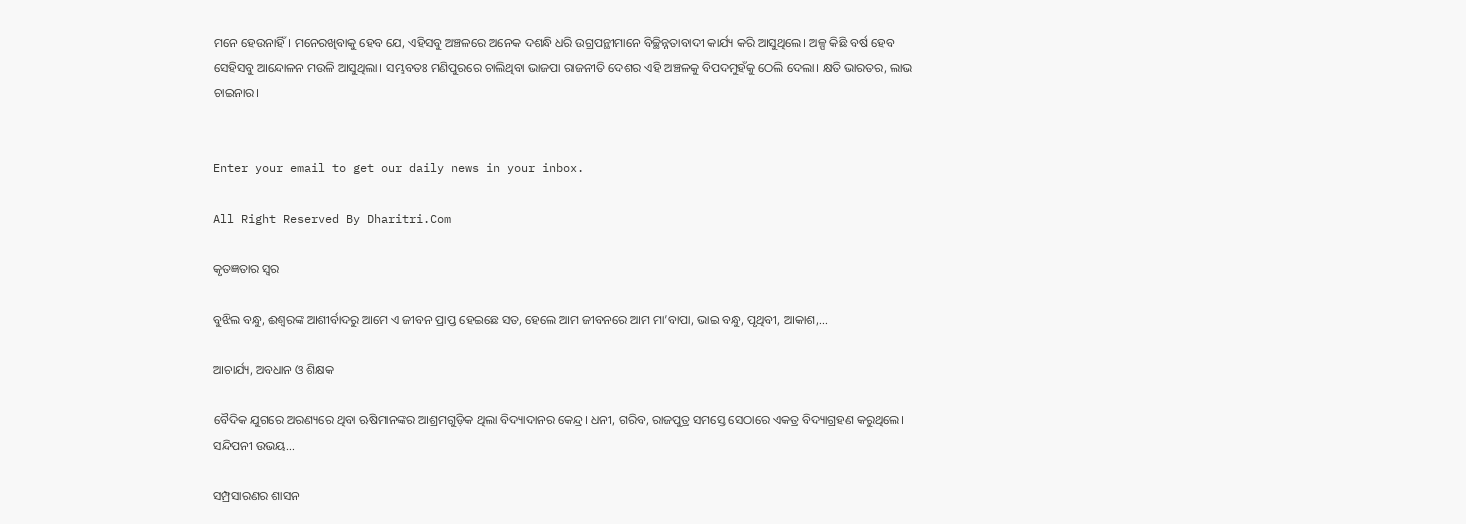ମନେ ହେଉନାହିଁ। ମନେରଖିବାକୁ ହେବ ଯେ, ଏହିସବୁ ଅଞ୍ଚଳରେ ଅନେକ ଦଶନ୍ଧି ଧରି ଉଗ୍ରପନ୍ଥୀମାନେ ବିଚ୍ଛିନ୍ନତାବାଦୀ କାର୍ଯ୍ୟ କରି ଆସୁଥିଲେ। ଅଳ୍ପ କିଛି ବର୍ଷ ହେବ ସେହିସବୁ ଆନ୍ଦୋଳନ ମଉଳି ଆସୁଥିଲା। ସମ୍ଭବତଃ ମଣିପୁରରେ ଚାଲିଥିବା ଭାଜପା ରାଜନୀତି ଦେଶର ଏହି ଅଞ୍ଚଳକୁ ବିପଦମୁହଁକୁ ଠେଲି ଦେଲା। କ୍ଷତି ଭାରତର, ଲାଭ ଚାଇନାର।


Enter your email to get our daily news in your inbox.

All Right Reserved By Dharitri.Com

କୃତଜ୍ଞତାର ସ୍ବର

ବୁଝିଲ ବନ୍ଧୁ, ଈଶ୍ବରଙ୍କ ଆଶୀର୍ବାଦରୁ ଆମେ ଏ ଜୀବନ ପ୍ରାପ୍ତ ହେଇଛେ ସତ, ହେଲେ ଆମ ଜୀବନରେ ଆମ ମା’ବାପା, ଭାଇ ବନ୍ଧୁ, ପୃଥିବୀ, ଆକାଶ,...

ଆଚାର୍ଯ୍ୟ, ଅବଧାନ ଓ ଶିକ୍ଷକ

ବୈଦିକ ଯୁଗରେ ଅରଣ୍ୟରେ ଥିବା ଋଷିମାନଙ୍କର ଆଶ୍ରମଗୁଡ଼ିକ ଥିଲା ବିଦ୍ୟାଦାନର କେନ୍ଦ୍ର। ଧନୀ, ଗରିବ, ରାଜପୁତ୍ର ସମସ୍ତେ ସେଠାରେ ଏକତ୍ର ବିଦ୍ୟାଗ୍ରହଣ କରୁଥିଲେ। ସନ୍ଦିପନୀ ଉଭୟ...

ସମ୍ପ୍ରସାରଣର ଶାସନ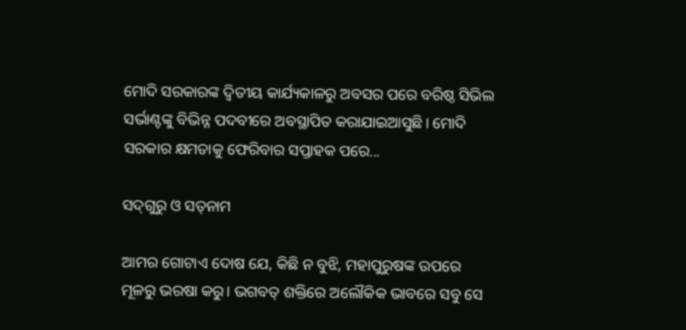ମୋଦି ସରକାରଙ୍କ ଦ୍ୱିତୀୟ କାର୍ଯ୍ୟକାଳରୁ ଅବସର ପରେ ବରିଷ୍ଠ ସିଭିଲ ସର୍ଭାଣ୍ଟଙ୍କୁ ବିଭିନ୍ନ ପଦବୀରେ ଅବସ୍ଥାପିତ କରାଯାଇଆସୁଛି। ମୋଦି ସରକାର କ୍ଷମତାକୁ ଫେରିବାର ସପ୍ତାହକ ପରେ...

ସଦ୍‌ଗୁରୁ ଓ ସତ୍‌ନାମ

ଆମର ଗୋଟାଏ ଦୋଷ ଯେ, କିଛି ନ ବୁଝି, ମହାପୁରୁଷଙ୍କ ଉପରେ ମୂଳରୁ ଭରଷା କରୁ। ଭଗବତ୍‌ ଶକ୍ତିରେ ଅଲୌକିକ ଭାବରେ ସବୁ ସେ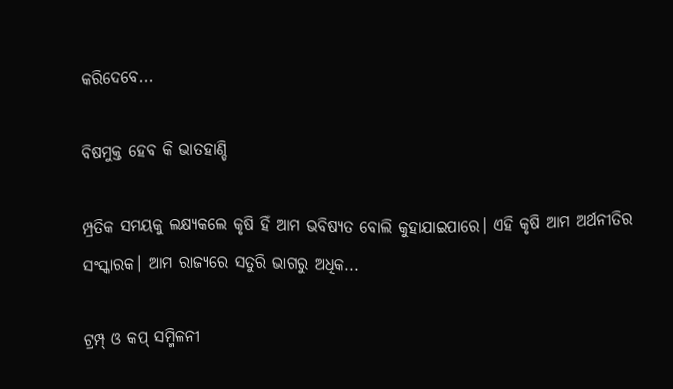କରିଦେବେ...

ବିଷମୁକ୍ତ ହେବ କି ଭାତହାଣ୍ଡି

ମ୍ପ୍ରତିକ ସମୟକୁ ଲକ୍ଷ୍ୟକଲେ କୃଷି ହିଁ ଆମ ଭବିଷ୍ୟତ ବୋଲି କୁହାଯାଇପାରେ। ଏହି କୃଷି ଆମ ଅର୍ଥନୀତିର ସଂସ୍କାରକ। ଆମ ରାଜ୍ୟରେ ସତୁରି ଭାଗରୁ ଅଧିକ...

ଟ୍ରମ୍ପ୍‌ ଓ କପ୍‌ ସମ୍ମିଳନୀ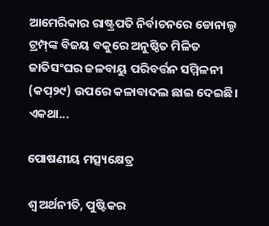ଆମେରିକାର ରାଷ୍ଟ୍ରପତି ନିର୍ବାଚନରେ ଡୋନାଲ୍ଡ ଟ୍ରମ୍ପ୍‌ଙ୍କ ବିଜୟ ବକୁରେ ଅନୁଷ୍ଠିତ ମିଳିତ ଜାତିସଂଘର ଜଳବାୟୁ ପରିବର୍ତ୍ତନ ସମ୍ମିଳନୀ (କପ୍‌୨୯) ଉପରେ କଳାବାଦଲ ଛାଇ ଦେଇଛି। ଏକଥା...

ପୋଷଣୀୟ ମତ୍ସ୍ୟକ୍ଷେତ୍ର

ଶ୍ୱ ଅର୍ଥନୀତି, ପୁଷ୍ଟିକର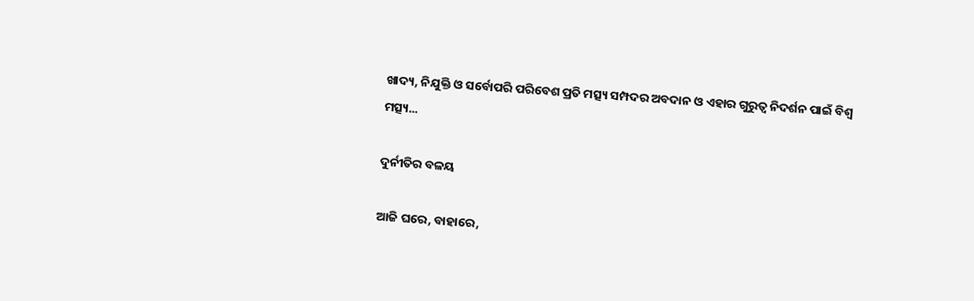ଖାଦ୍ୟ, ନିଯୁକ୍ତି ଓ ସର୍ବୋପରି ପରିବେଶ ପ୍ରତି ମତ୍ସ୍ୟ ସମ୍ପଦର ଅବଦାନ ଓ ଏହାର ଗୁରୁତ୍ୱ ନିଦର୍ଶନ ପାଇଁ ବିଶ୍ୱ ମତ୍ସ୍ୟ...

ଦୁର୍ନୀତିର ବଳୟ

ଆଜି ଘରେ, ବାହାରେ,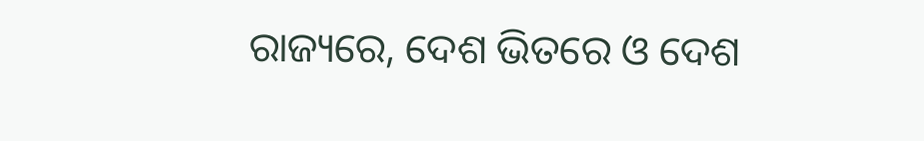ରାଜ୍ୟରେ, ଦେଶ ଭିତରେ ଓ ଦେଶ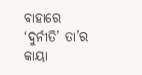ବାହାରେ ‘ଦୁର୍ନୀତି’ ତା’ର କାୟା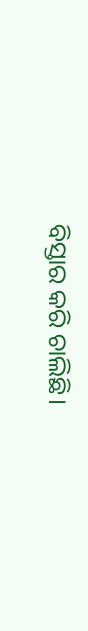ବିସ୍ତାର କରି ଚାଲିଛି।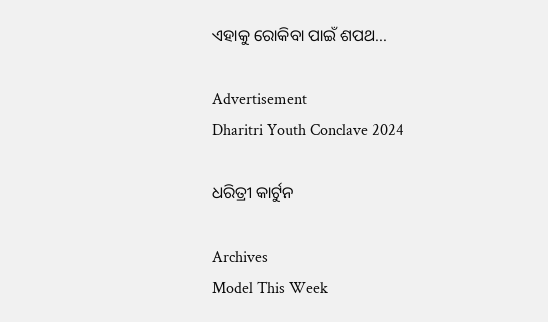ଏହାକୁ ରୋକିବା ପାଇଁ ଶପଥ...

Advertisement
Dharitri Youth Conclave 2024

ଧରିତ୍ରୀ କାର୍ଟୁନ

Archives
Model This Week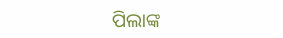ପିଲାଙ୍କ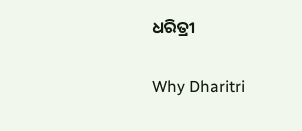ଧରିତ୍ରୀ

Why Dharitri